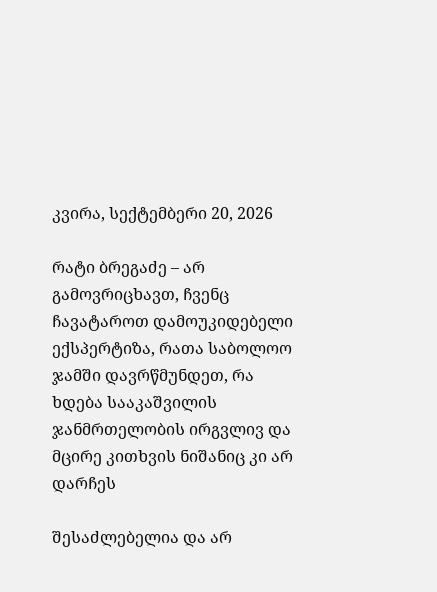კვირა, სექტემბერი 20, 2026

რატი ბრეგაძე – არ გამოვრიცხავთ, ჩვენც ჩავატაროთ დამოუკიდებელი ექსპერტიზა, რათა საბოლოო ჯამში დავრწმუნდეთ, რა ხდება სააკაშვილის ჯანმრთელობის ირგვლივ და მცირე კითხვის ნიშანიც კი არ დარჩეს

შესაძლებელია და არ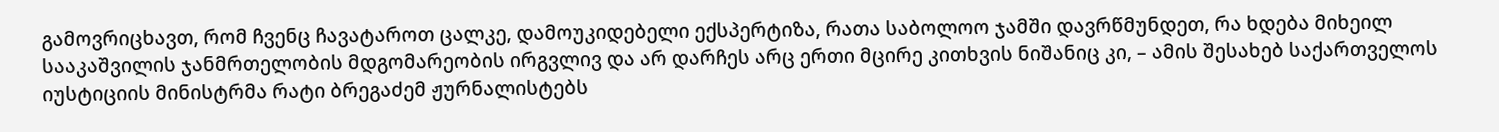გამოვრიცხავთ, რომ ჩვენც ჩავატაროთ ცალკე, დამოუკიდებელი ექსპერტიზა, რათა საბოლოო ჯამში დავრწმუნდეთ, რა ხდება მიხეილ სააკაშვილის ჯანმრთელობის მდგომარეობის ირგვლივ და არ დარჩეს არც ერთი მცირე კითხვის ნიშანიც კი, – ამის შესახებ საქართველოს იუსტიციის მინისტრმა რატი ბრეგაძემ ჟურნალისტებს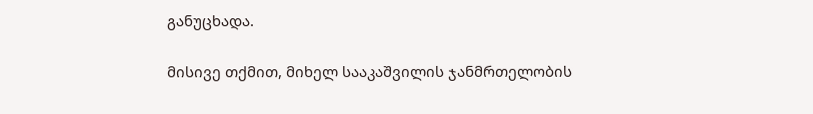განუცხადა.

მისივე თქმით, მიხელ სააკაშვილის ჯანმრთელობის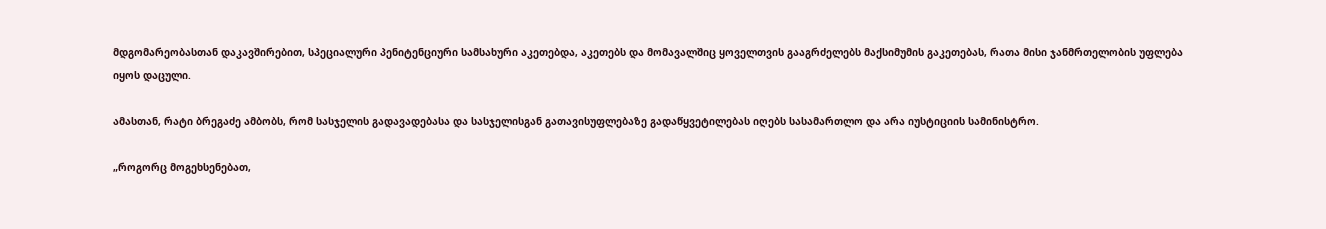მდგომარეობასთან დაკავშირებით, სპეციალური პენიტენციური სამსახური აკეთებდა, აკეთებს და მომავალშიც ყოველთვის გააგრძელებს მაქსიმუმის გაკეთებას, რათა მისი ჯანმრთელობის უფლება იყოს დაცული.

ამასთან, რატი ბრეგაძე ამბობს, რომ სასჯელის გადავადებასა და სასჯელისგან გათავისუფლებაზე გადაწყვეტილებას იღებს სასამართლო და არა იუსტიციის სამინისტრო.

„როგორც მოგეხსენებათ,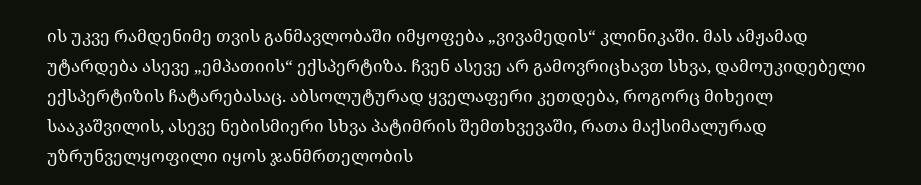ის უკვე რამდენიმე თვის განმავლობაში იმყოფება „ვივამედის“ კლინიკაში. მას ამჟამად უტარდება ასევე „ემპათიის“ ექსპერტიზა. ჩვენ ასევე არ გამოვრიცხავთ სხვა, დამოუკიდებელი ექსპერტიზის ჩატარებასაც. აბსოლუტურად ყველაფერი კეთდება, როგორც მიხეილ სააკაშვილის, ასევე ნებისმიერი სხვა პატიმრის შემთხვევაში, რათა მაქსიმალურად უზრუნველყოფილი იყოს ჯანმრთელობის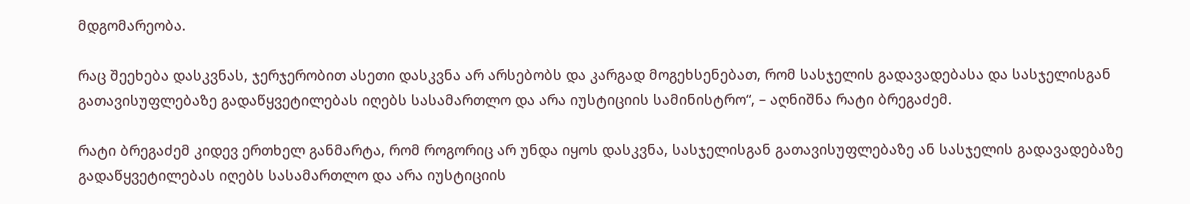მდგომარეობა.

რაც შეეხება დასკვნას, ჯერჯერობით ასეთი დასკვნა არ არსებობს და კარგად მოგეხსენებათ, რომ სასჯელის გადავადებასა და სასჯელისგან გათავისუფლებაზე გადაწყვეტილებას იღებს სასამართლო და არა იუსტიციის სამინისტრო“, – აღნიშნა რატი ბრეგაძემ.

რატი ბრეგაძემ კიდევ ერთხელ განმარტა, რომ როგორიც არ უნდა იყოს დასკვნა, სასჯელისგან გათავისუფლებაზე ან სასჯელის გადავადებაზე გადაწყვეტილებას იღებს სასამართლო და არა იუსტიციის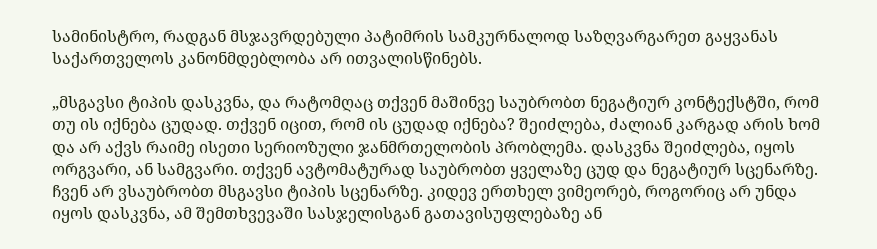სამინისტრო, რადგან მსჯავრდებული პატიმრის სამკურნალოდ საზღვარგარეთ გაყვანას საქართველოს კანონმდებლობა არ ითვალისწინებს.

„მსგავსი ტიპის დასკვნა, და რატომღაც თქვენ მაშინვე საუბრობთ ნეგატიურ კონტექსტში, რომ თუ ის იქნება ცუდად. თქვენ იცით, რომ ის ცუდად იქნება? შეიძლება, ძალიან კარგად არის ხომ და არ აქვს რაიმე ისეთი სერიოზული ჯანმრთელობის პრობლემა. დასკვნა შეიძლება, იყოს ორგვარი, ან სამგვარი. თქვენ ავტომატურად საუბრობთ ყველაზე ცუდ და ნეგატიურ სცენარზე. ჩვენ არ ვსაუბრობთ მსგავსი ტიპის სცენარზე. კიდევ ერთხელ ვიმეორებ, როგორიც არ უნდა იყოს დასკვნა, ამ შემთხვევაში სასჯელისგან გათავისუფლებაზე ან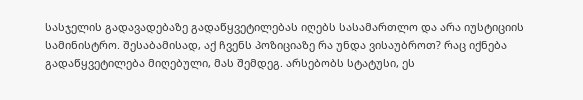სასჯელის გადავადებაზე გადაწყვეტილებას იღებს სასამართლო და არა იუსტიციის სამინისტრო. შესაბამისად, აქ ჩვენს პოზიციაზე რა უნდა ვისაუბროთ? რაც იქნება გადაწყვეტილება მიღებული, მას შემდეგ. არსებობს სტატუსი, ეს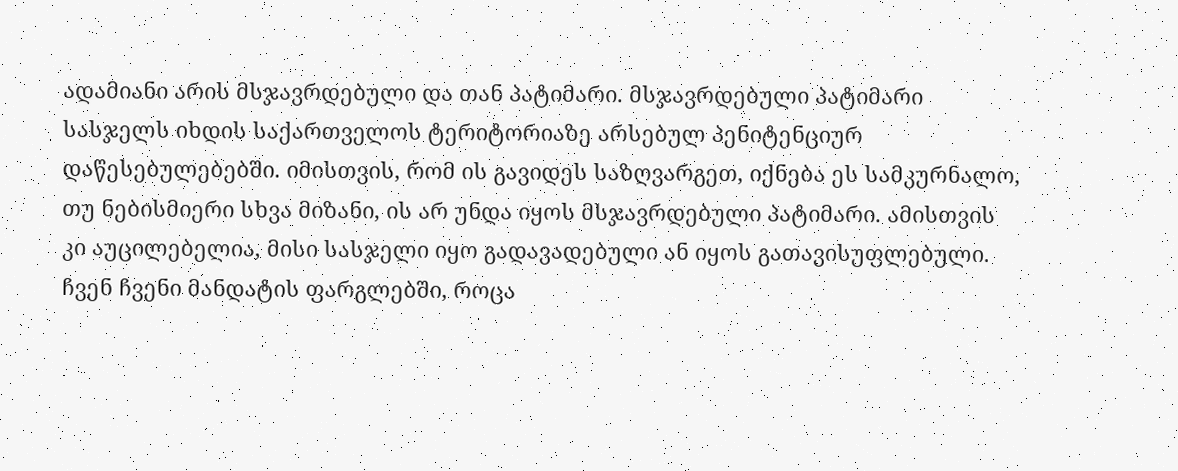ადამიანი არის მსჯავრდებული და თან პატიმარი. მსჯავრდებული პატიმარი სასჯელს იხდის საქართველოს ტერიტორიაზე არსებულ პენიტენციურ დაწესებულებებში. იმისთვის, რომ ის გავიდეს საზღვარგეთ, იქნება ეს სამკურნალო, თუ ნებისმიერი სხვა მიზანი, ის არ უნდა იყოს მსჯავრდებული პატიმარი. ამისთვის კი აუცილებელია, მისი სასჯელი იყო გადავადებული ან იყოს გათავისუფლებული. ჩვენ ჩვენი მანდატის ფარგლებში, როცა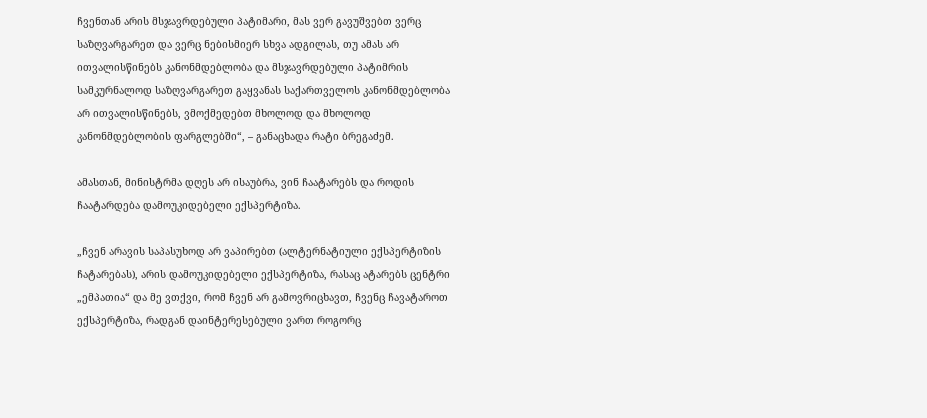ჩვენთან არის მსჯავრდებული პატიმარი, მას ვერ გავუშვებთ ვერც საზღვარგარეთ და ვერც ნებისმიერ სხვა ადგილას, თუ ამას არ ითვალისწინებს კანონმდებლობა და მსჯავრდებული პატიმრის სამკურნალოდ საზღვარგარეთ გაყვანას საქართველოს კანონმდებლობა არ ითვალისწინებს, ვმოქმედებთ მხოლოდ და მხოლოდ კანონმდებლობის ფარგლებში“, – განაცხადა რატი ბრეგაძემ.

ამასთან, მინისტრმა დღეს არ ისაუბრა, ვინ ჩაატარებს და როდის ჩაატარდება დამოუკიდებელი ექსპერტიზა.

„ჩვენ არავის საპასუხოდ არ ვაპირებთ (ალტერნატიული ექსპერტიზის ჩატარებას), არის დამოუკიდებელი ექსპერტიზა, რასაც ატარებს ცენტრი „ემპათია“ და მე ვთქვი, რომ ჩვენ არ გამოვრიცხავთ, ჩვენც ჩავატაროთ ექსპერტიზა, რადგან დაინტერესებული ვართ როგორც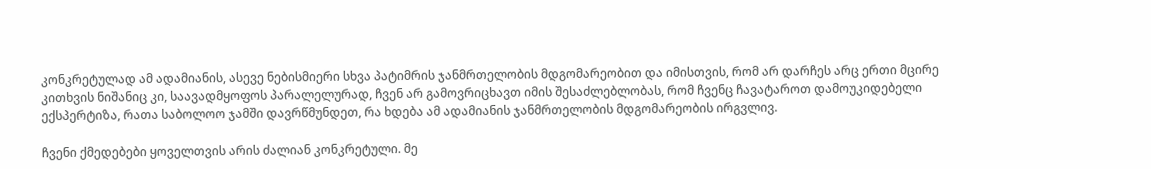კონკრეტულად ამ ადამიანის, ასევე ნებისმიერი სხვა პატიმრის ჯანმრთელობის მდგომარეობით და იმისთვის, რომ არ დარჩეს არც ერთი მცირე კითხვის ნიშანიც კი, საავადმყოფოს პარალელურად, ჩვენ არ გამოვრიცხავთ იმის შესაძლებლობას, რომ ჩვენც ჩავატაროთ დამოუკიდებელი ექსპერტიზა, რათა საბოლოო ჯამში დავრწმუნდეთ, რა ხდება ამ ადამიანის ჯანმრთელობის მდგომარეობის ირგვლივ.

ჩვენი ქმედებები ყოველთვის არის ძალიან კონკრეტული. მე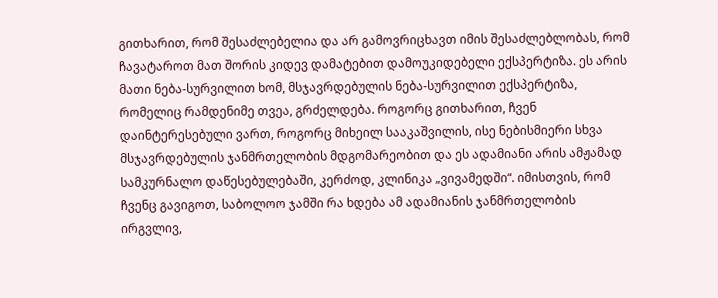გითხარით, რომ შესაძლებელია და არ გამოვრიცხავთ იმის შესაძლებლობას, რომ ჩავატაროთ მათ შორის კიდევ დამატებით დამოუკიდებელი ექსპერტიზა. ეს არის მათი ნება-სურვილით ხომ, მსჯავრდებულის ნება-სურვილით ექსპერტიზა, რომელიც რამდენიმე თვეა, გრძელდება. როგორც გითხარით, ჩვენ დაინტერესებული ვართ, როგორც მიხეილ სააკაშვილის, ისე ნებისმიერი სხვა მსჯავრდებულის ჯანმრთელობის მდგომარეობით და ეს ადამიანი არის ამჟამად სამკურნალო დაწესებულებაში, კერძოდ, კლინიკა „ვივამედში“. იმისთვის, რომ ჩვენც გავიგოთ, საბოლოო ჯამში რა ხდება ამ ადამიანის ჯანმრთელობის ირგვლივ,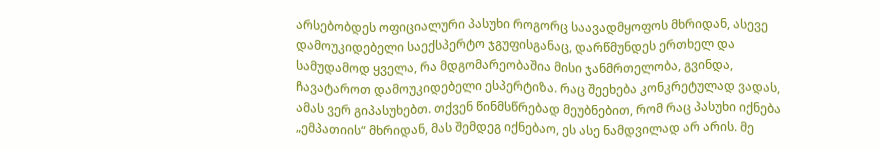არსებობდეს ოფიციალური პასუხი როგორც საავადმყოფოს მხრიდან, ასევე დამოუკიდებელი საექსპერტო ჯგუფისგანაც, დარწმუნდეს ერთხელ და სამუდამოდ ყველა, რა მდგომარეობაშია მისი ჯანმრთელობა, გვინდა, ჩავატაროთ დამოუკიდებელი ესპერტიზა. რაც შეეხება კონკრეტულად ვადას, ამას ვერ გიპასუხებთ. თქვენ წინმსწრებად მეუბნებით, რომ რაც პასუხი იქნება „ემპათიის“ მხრიდან, მას შემდეგ იქნებაო, ეს ასე ნამდვილად არ არის. მე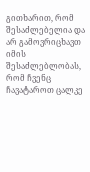გითხარით, რომ შესაძლებელია და არ გამოვრიცხავთ იმის შესაძლებლობას, რომ ჩვენც ჩავატაროთ ცალკე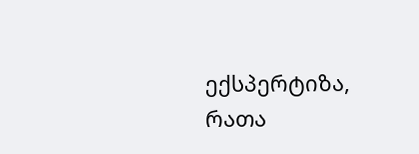ექსპერტიზა, რათა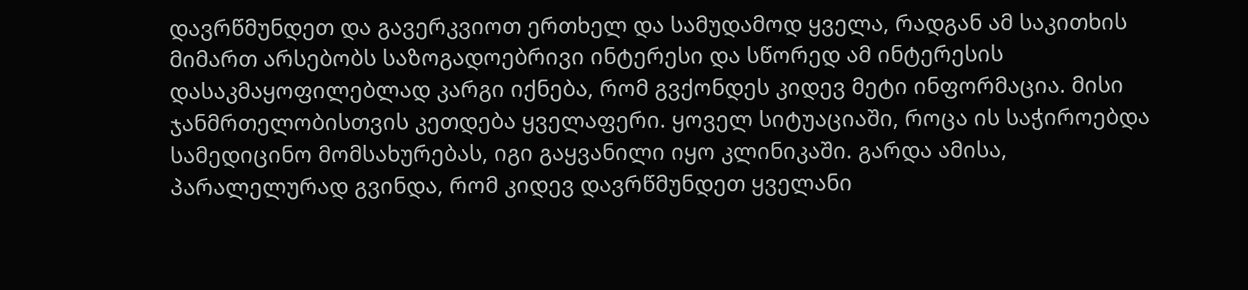დავრწმუნდეთ და გავერკვიოთ ერთხელ და სამუდამოდ ყველა, რადგან ამ საკითხის მიმართ არსებობს საზოგადოებრივი ინტერესი და სწორედ ამ ინტერესის დასაკმაყოფილებლად კარგი იქნება, რომ გვქონდეს კიდევ მეტი ინფორმაცია. მისი ჯანმრთელობისთვის კეთდება ყველაფერი. ყოველ სიტუაციაში, როცა ის საჭიროებდა სამედიცინო მომსახურებას, იგი გაყვანილი იყო კლინიკაში. გარდა ამისა, პარალელურად გვინდა, რომ კიდევ დავრწმუნდეთ ყველანი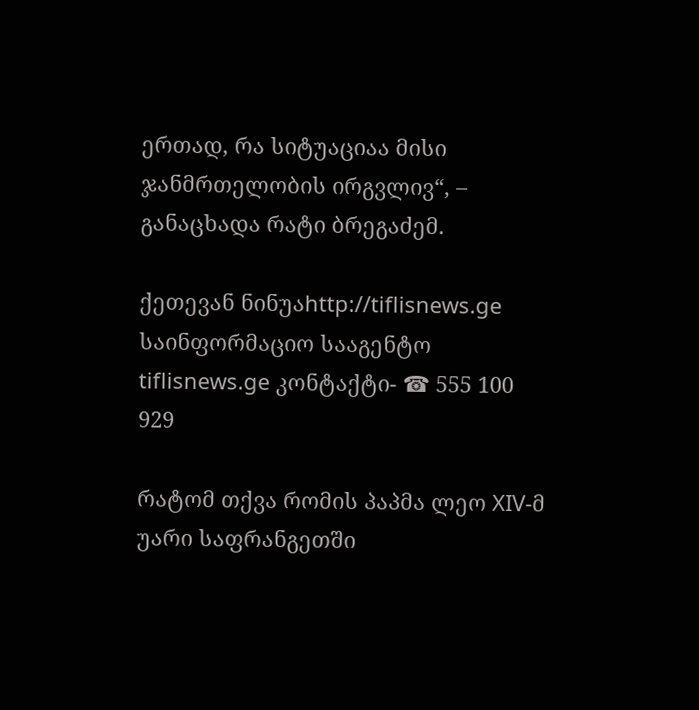ერთად, რა სიტუაციაა მისი ჯანმრთელობის ირგვლივ“, – განაცხადა რატი ბრეგაძემ.

ქეთევან ნინუაhttp://tiflisnews.ge
საინფორმაციო სააგენტო tiflisnews.ge კონტაქტი- ☎ 555 100 929

რატომ თქვა რომის პაპმა ლეო XIV-მ უარი საფრანგეთში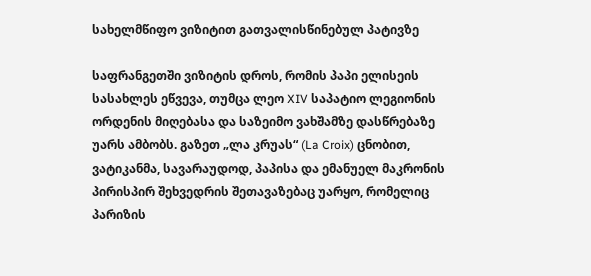სახელმწიფო ვიზიტით გათვალისწინებულ პატივზე

საფრანგეთში ვიზიტის დროს, რომის პაპი ელისეის სასახლეს ეწვევა, თუმცა ლეო XIV საპატიო ლეგიონის ორდენის მიღებასა და საზეიმო ვახშამზე დასწრებაზე უარს ამბობს. გაზეთ „ლა კრუას“ (La Croix) ცნობით, ვატიკანმა, სავარაუდოდ, პაპისა და ემანუელ მაკრონის პირისპირ შეხვედრის შეთავაზებაც უარყო, რომელიც პარიზის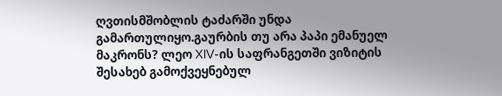ღვთისმშობლის ტაძარში უნდა გამართულიყო.გაურბის თუ არა პაპი ემანუელ მაკრონს? ლეო XIV-ის საფრანგეთში ვიზიტის შესახებ გამოქვეყნებულ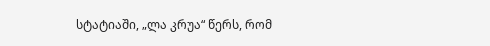სტატიაში, „ლა კრუა“ წერს, რომ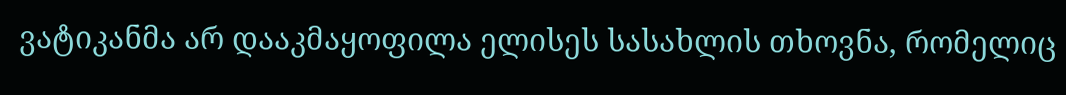ვატიკანმა არ დააკმაყოფილა ელისეს სასახლის თხოვნა, რომელიც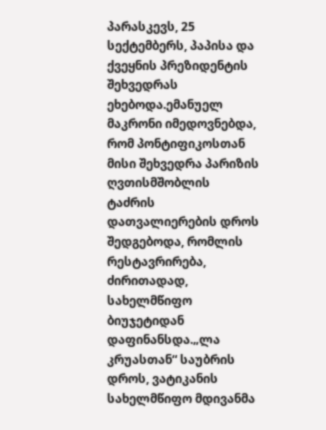პარასკევს, 25 სექტემბერს, პაპისა და ქვეყნის პრეზიდენტის შეხვედრას ეხებოდა.ემანუელ მაკრონი იმედოვნებდა, რომ პონტიფიკოსთან მისი შეხვედრა პარიზის ღვთისმშობლის ტაძრის დათვალიერების დროს შედგებოდა, რომლის რესტავრირება, ძირითადად, სახელმწიფო ბიუჯეტიდან დაფინანსდა.„ლა კრუასთან“ საუბრის დროს, ვატიკანის სახელმწიფო მდივანმა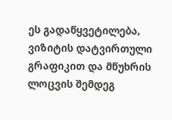ეს გადაწყვეტილება, ვიზიტის დატვირთული გრაფიკით და მწუხრის ლოცვის შემდეგ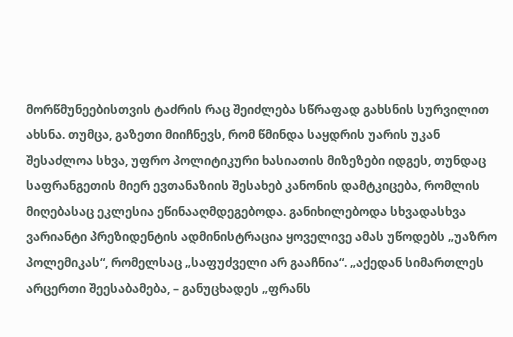მორწმუნეებისთვის ტაძრის რაც შეიძლება სწრაფად გახსნის სურვილით ახსნა. თუმცა, გაზეთი მიიჩნევს, რომ წმინდა საყდრის უარის უკან შესაძლოა სხვა, უფრო პოლიტიკური ხასიათის მიზეზები იდგეს, თუნდაც საფრანგეთის მიერ ევთანაზიის შესახებ კანონის დამტკიცება, რომლის მიღებასაც ეკლესია ეწინააღმდეგებოდა. განიხილებოდა სხვადასხვა ვარიანტი პრეზიდენტის ადმინისტრაცია ყოველივე ამას უწოდებს „უაზრო პოლემიკას“, რომელსაც „საფუძველი არ გააჩნია“. „აქედან სიმართლეს არცერთი შეესაბამება, – განუცხადეს „ფრანს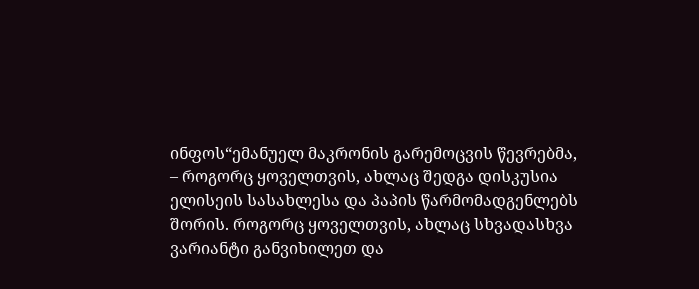ინფოს“ემანუელ მაკრონის გარემოცვის წევრებმა, – როგორც ყოველთვის, ახლაც შედგა დისკუსია ელისეის სასახლესა და პაპის წარმომადგენლებს შორის. როგორც ყოველთვის, ახლაც სხვადასხვა ვარიანტი განვიხილეთ და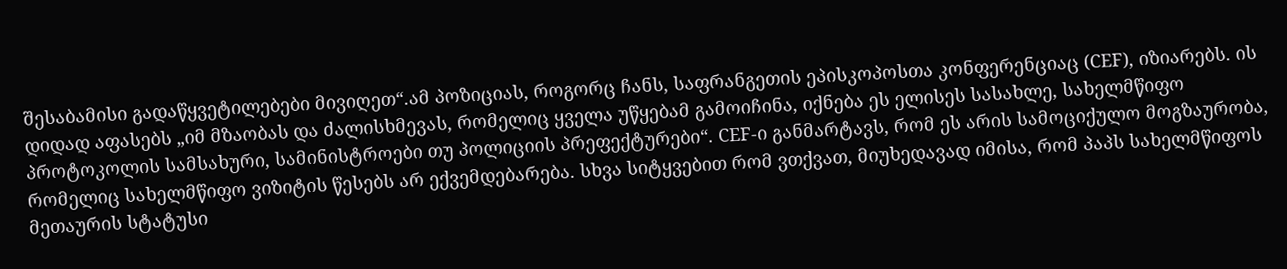შესაბამისი გადაწყვეტილებები მივიღეთ“.ამ პოზიციას, როგორც ჩანს, საფრანგეთის ეპისკოპოსთა კონფერენციაც (CEF), იზიარებს. ის დიდად აფასებს „იმ მზაობას და ძალისხმევას, რომელიც ყველა უწყებამ გამოიჩინა, იქნება ეს ელისეს სასახლე, სახელმწიფო პროტოკოლის სამსახური, სამინისტროები თუ პოლიციის პრეფექტურები“. CEF-ი განმარტავს, რომ ეს არის სამოციქულო მოგზაურობა, რომელიც სახელმწიფო ვიზიტის წესებს არ ექვემდებარება. სხვა სიტყვებით რომ ვთქვათ, მიუხედავად იმისა, რომ პაპს სახელმწიფოს მეთაურის სტატუსი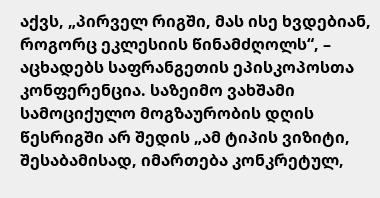აქვს, „პირველ რიგში, მას ისე ხვდებიან, როგორც ეკლესიის წინამძღოლს“, – აცხადებს საფრანგეთის ეპისკოპოსთა კონფერენცია. საზეიმო ვახშამი სამოციქულო მოგზაურობის დღის წესრიგში არ შედის „ამ ტიპის ვიზიტი, შესაბამისად, იმართება კონკრეტულ,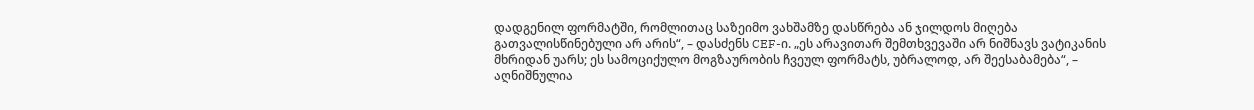დადგენილ ფორმატში, რომლითაც საზეიმო ვახშამზე დასწრება ან ჯილდოს მიღება გათვალისწინებული არ არის“, – დასძენს CEF-ი. „ეს არავითარ შემთხვევაში არ ნიშნავს ვატიკანის მხრიდან უარს; ეს სამოციქულო მოგზაურობის ჩვეულ ფორმატს, უბრალოდ, არ შეესაბამება“, – აღნიშნულია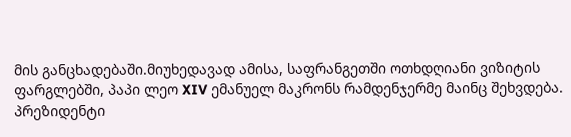მის განცხადებაში.მიუხედავად ამისა, საფრანგეთში ოთხდღიანი ვიზიტის ფარგლებში, პაპი ლეო XIV ემანუელ მაკრონს რამდენჯერმე მაინც შეხვდება. პრეზიდენტი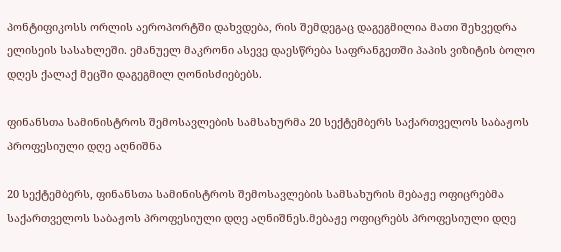პონტიფიკოსს ორლის აეროპორტში დახვდება, რის შემდეგაც დაგეგმილია მათი შეხვედრა ელისეის სასახლეში. ემანუელ მაკრონი ასევე დაესწრება საფრანგეთში პაპის ვიზიტის ბოლო დღეს ქალაქ მეცში დაგეგმილ ღონისძიებებს.

ფინანსთა სამინისტროს შემოსავლების სამსახურმა 20 სექტემბერს საქართველოს საბაჟოს პროფესიული დღე აღნიშნა

20 სექტემბერს, ფინანსთა სამინისტროს შემოსავლების სამსახურის მებაჟე ოფიცრებმა საქართველოს საბაჟოს პროფესიული დღე აღნიშნეს.მებაჟე ოფიცრებს პროფესიული დღე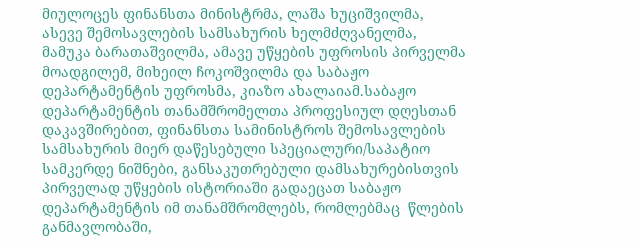მიულოცეს ფინანსთა მინისტრმა, ლაშა ხუციშვილმა, ასევე შემოსავლების სამსახურის ხელმძღვანელმა, მამუკა ბარათაშვილმა, ამავე უწყების უფროსის პირველმა მოადგილემ, მიხეილ ჩოკოშვილმა და საბაჟო დეპარტამენტის უფროსმა, კიაზო ახალაიამ.საბაჟო დეპარტამენტის თანამშრომელთა პროფესიულ დღესთან დაკავშირებით, ფინანსთა სამინისტროს შემოსავლების სამსახურის მიერ დაწესებული სპეციალური/საპატიო სამკერდე ნიშნები, განსაკუთრებული დამსახურებისთვის პირველად უწყების ისტორიაში გადაეცათ საბაჟო დეპარტამენტის იმ თანამშრომლებს, რომლებმაც  წლების განმავლობაში,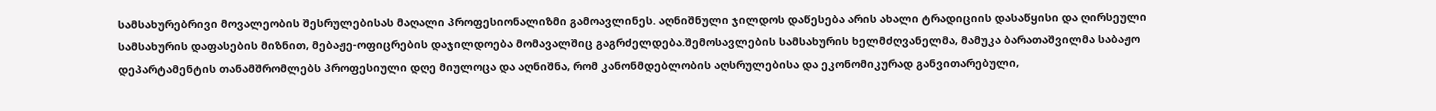სამსახურებრივი მოვალეობის შესრულებისას მაღალი პროფესიონალიზმი გამოავლინეს. აღნიშნული ჯილდოს დაწესება არის ახალი ტრადიციის დასაწყისი და ღირსეული სამსახურის დაფასების მიზნით, მებაჟე-ოფიცრების დაჯილდოება მომავალშიც გაგრძელდება.შემოსავლების სამსახურის ხელმძღვანელმა, მამუკა ბარათაშვილმა საბაჟო დეპარტამენტის თანამშრომლებს პროფესიული დღე მიულოცა და აღნიშნა, რომ კანონმდებლობის აღსრულებისა და ეკონომიკურად განვითარებული,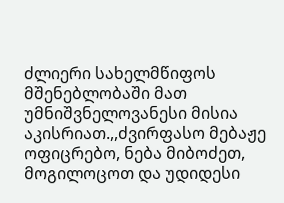ძლიერი სახელმწიფოს მშენებლობაში მათ უმნიშვნელოვანესი მისია აკისრიათ.,,ძვირფასო მებაჟე ოფიცრებო, ნება მიბოძეთ, მოგილოცოთ და უდიდესი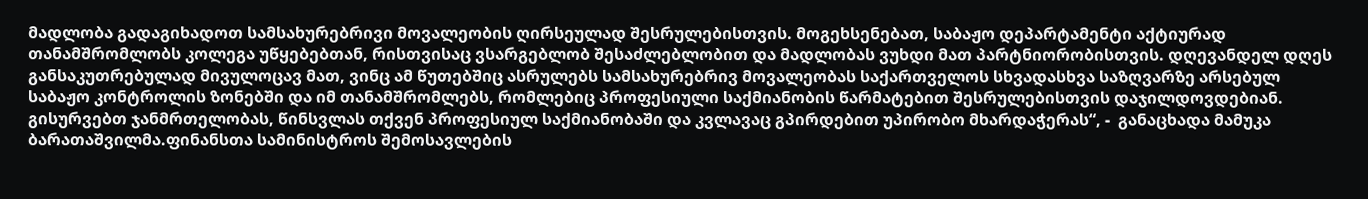მადლობა გადაგიხადოთ სამსახურებრივი მოვალეობის ღირსეულად შესრულებისთვის. მოგეხსენებათ, საბაჟო დეპარტამენტი აქტიურად თანამშრომლობს კოლეგა უწყებებთან, რისთვისაც ვსარგებლობ შესაძლებლობით და მადლობას ვუხდი მათ პარტნიორობისთვის. დღევანდელ დღეს განსაკუთრებულად მივულოცავ მათ, ვინც ამ წუთებშიც ასრულებს სამსახურებრივ მოვალეობას საქართველოს სხვადასხვა საზღვარზე არსებულ საბაჟო კონტროლის ზონებში და იმ თანამშრომლებს, რომლებიც პროფესიული საქმიანობის წარმატებით შესრულებისთვის დაჯილდოვდებიან. გისურვებთ ჯანმრთელობას, წინსვლას თქვენ პროფესიულ საქმიანობაში და კვლავაც გპირდებით უპირობო მხარდაჭერას“, -  განაცხადა მამუკა ბარათაშვილმა.ფინანსთა სამინისტროს შემოსავლების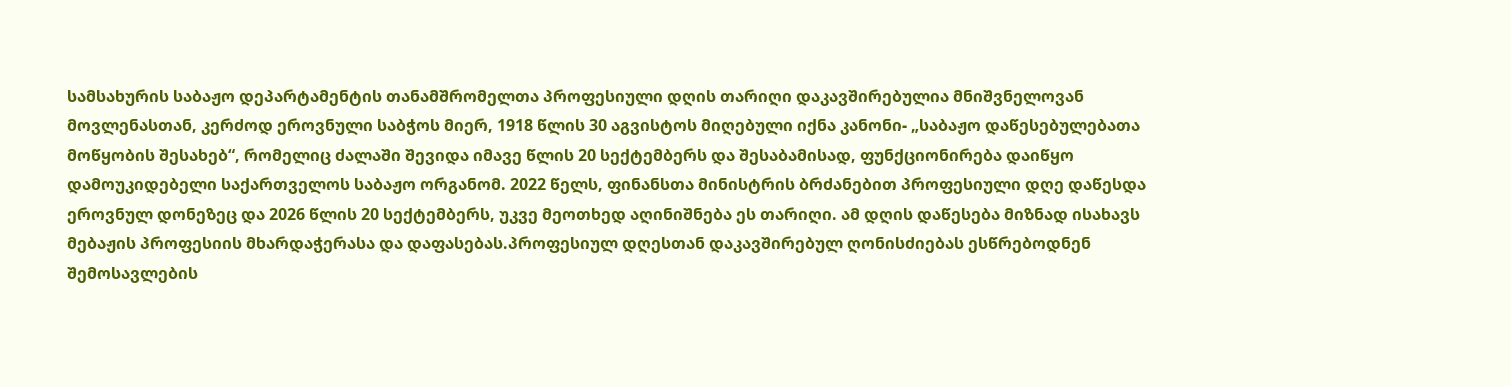სამსახურის საბაჟო დეპარტამენტის თანამშრომელთა პროფესიული დღის თარიღი დაკავშირებულია მნიშვნელოვან მოვლენასთან, კერძოდ ეროვნული საბჭოს მიერ, 1918 წლის 30 აგვისტოს მიღებული იქნა კანონი- „საბაჟო დაწესებულებათა მოწყობის შესახებ“, რომელიც ძალაში შევიდა იმავე წლის 20 სექტემბერს და შესაბამისად, ფუნქციონირება დაიწყო დამოუკიდებელი საქართველოს საბაჟო ორგანომ. 2022 წელს, ფინანსთა მინისტრის ბრძანებით პროფესიული დღე დაწესდა ეროვნულ დონეზეც და 2026 წლის 20 სექტემბერს, უკვე მეოთხედ აღინიშნება ეს თარიღი. ამ დღის დაწესება მიზნად ისახავს მებაჟის პროფესიის მხარდაჭერასა და დაფასებას.პროფესიულ დღესთან დაკავშირებულ ღონისძიებას ესწრებოდნენ შემოსავლების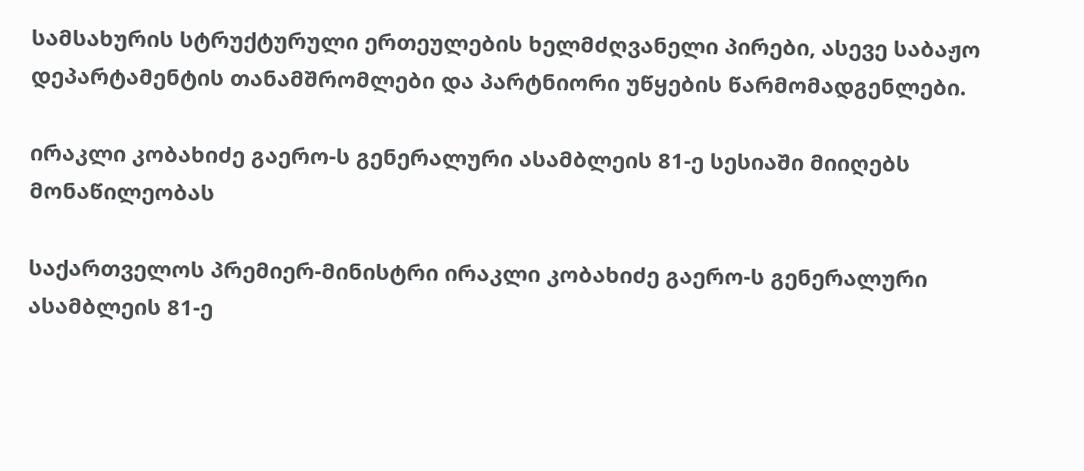სამსახურის სტრუქტურული ერთეულების ხელმძღვანელი პირები, ასევე საბაჟო დეპარტამენტის თანამშრომლები და პარტნიორი უწყების წარმომადგენლები.

ირაკლი კობახიძე გაერო-ს გენერალური ასამბლეის 81-ე სესიაში მიიღებს მონაწილეობას

საქართველოს პრემიერ-მინისტრი ირაკლი კობახიძე გაერო-ს გენერალური ასამბლეის 81-ე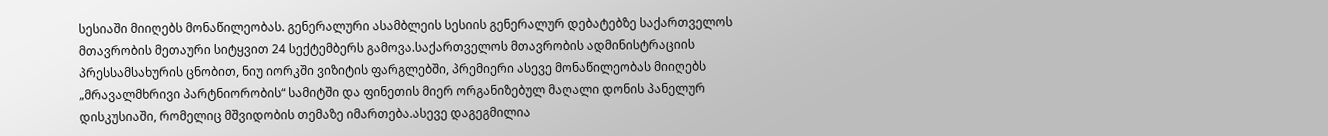სესიაში მიიღებს მონაწილეობას. გენერალური ასამბლეის სესიის გენერალურ დებატებზე საქართველოს მთავრობის მეთაური სიტყვით 24 სექტემბერს გამოვა.საქართველოს მთავრობის ადმინისტრაციის პრესსამსახურის ცნობით, ნიუ იორკში ვიზიტის ფარგლებში, პრემიერი ასევე მონაწილეობას მიიღებს „მრავალმხრივი პარტნიორობის“ სამიტში და ფინეთის მიერ ორგანიზებულ მაღალი დონის პანელურ დისკუსიაში, რომელიც მშვიდობის თემაზე იმართება.ასევე დაგეგმილია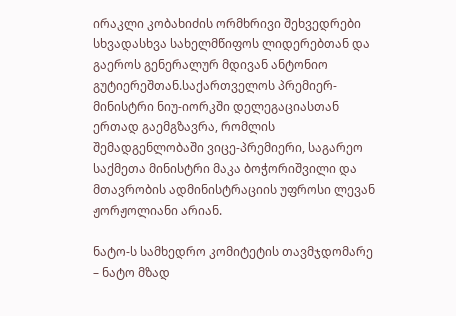ირაკლი კობახიძის ორმხრივი შეხვედრები სხვადასხვა სახელმწიფოს ლიდერებთან და გაეროს გენერალურ მდივან ანტონიო გუტიერეშთან.საქართველოს პრემიერ-მინისტრი ნიუ-იორკში დელეგაციასთან ერთად გაემგზავრა, რომლის შემადგენლობაში ვიცე-პრემიერი, საგარეო საქმეთა მინისტრი მაკა ბოჭორიშვილი და მთავრობის ადმინისტრაციის უფროსი ლევან ჟორჟოლიანი არიან.

ნატო-ს სამხედრო კომიტეტის თავმჯდომარე – ნატო მზად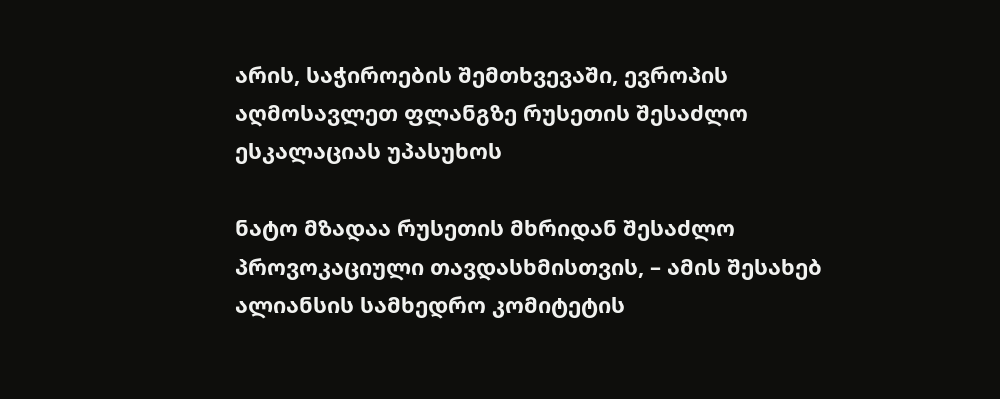არის, საჭიროების შემთხვევაში, ევროპის აღმოსავლეთ ფლანგზე რუსეთის შესაძლო ესკალაციას უპასუხოს

ნატო მზადაა რუსეთის მხრიდან შესაძლო პროვოკაციული თავდასხმისთვის, – ამის შესახებ ალიანსის სამხედრო კომიტეტის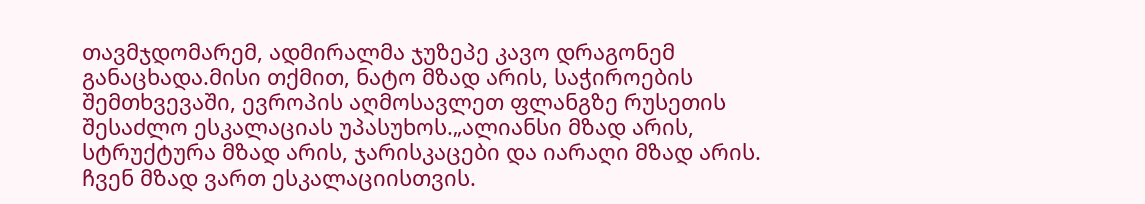თავმჯდომარემ, ადმირალმა ჯუზეპე კავო დრაგონემ განაცხადა.მისი თქმით, ნატო მზად არის, საჭიროების შემთხვევაში, ევროპის აღმოსავლეთ ფლანგზე რუსეთის შესაძლო ესკალაციას უპასუხოს.„ალიანსი მზად არის, სტრუქტურა მზად არის, ჯარისკაცები და იარაღი მზად არის. ჩვენ მზად ვართ ესკალაციისთვის.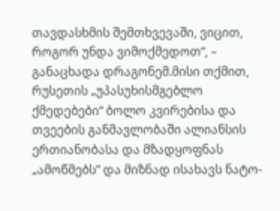თავდასხმის შემთხვევაში, ვიცით, როგორ უნდა ვიმოქმედოთ“, – განაცხადა დრაგონემ.მისი თქმით, რუსეთის „უპასუხისმგებლო ქმედებები“ ბოლო კვირებისა და თვეების განმავლობაში ალიანსის ერთიანობასა და მზადყოფნას „ამოწმებს” და მიზნად ისახავს ნატო-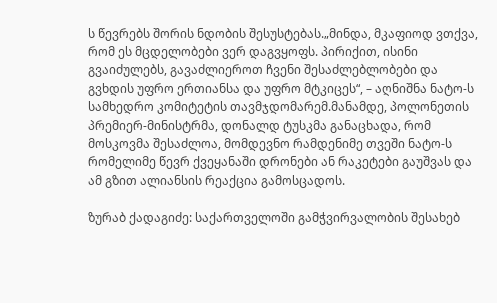ს წევრებს შორის ნდობის შესუსტებას.„მინდა, მკაფიოდ ვთქვა, რომ ეს მცდელობები ვერ დაგვყოფს. პირიქით, ისინი გვაიძულებს, გავაძლიეროთ ჩვენი შესაძლებლობები და გვხდის უფრო ერთიანსა და უფრო მტკიცეს“, – აღნიშნა ნატო-ს სამხედრო კომიტეტის თავმჯდომარემ.მანამდე, პოლონეთის პრემიერ-მინისტრმა, დონალდ ტუსკმა განაცხადა, რომ მოსკოვმა შესაძლოა, მომდევნო რამდენიმე თვეში ნატო-ს რომელიმე წევრ ქვეყანაში დრონები ან რაკეტები გაუშვას და ამ გზით ალიანსის რეაქცია გამოსცადოს.

ზურაბ ქადაგიძე: საქართველოში გამჭვირვალობის შესახებ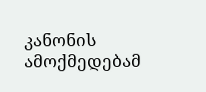კანონის ამოქმედებამ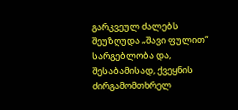გარკვეულ ძალებს შეუზღუდა „შავი ფულით“ სარგებლობა და, შესაბამისად, ქვეყნის ძირგამომთხრელ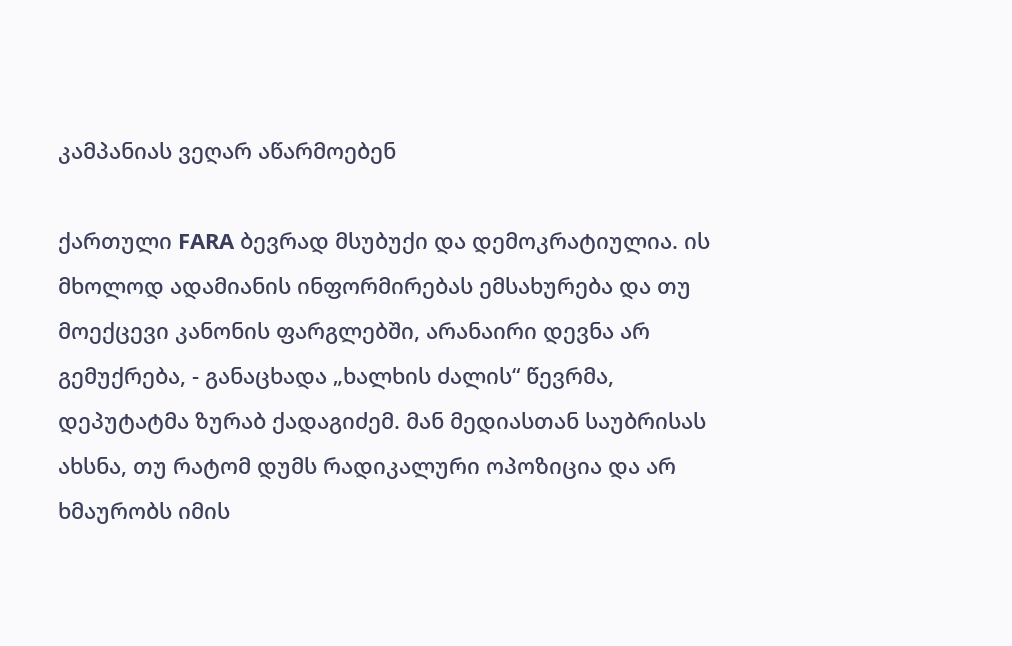კამპანიას ვეღარ აწარმოებენ

ქართული FARA ბევრად მსუბუქი და დემოკრატიულია. ის მხოლოდ ადამიანის ინფორმირებას ემსახურება და თუ მოექცევი კანონის ფარგლებში, არანაირი დევნა არ გემუქრება, - განაცხადა „ხალხის ძალის“ წევრმა, დეპუტატმა ზურაბ ქადაგიძემ. მან მედიასთან საუბრისას ახსნა, თუ რატომ დუმს რადიკალური ოპოზიცია და არ ხმაურობს იმის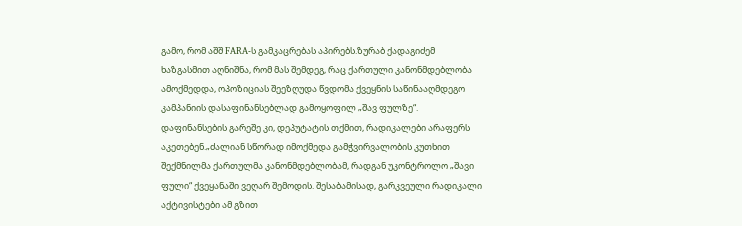გამო, რომ აშშ FARA-ს გამკაცრებას აპირებს.ზურაბ ქადაგიძემ ხაზგასმით აღნიშნა, რომ მას შემდეგ, რაც ქართული კანონმდებლობა ამოქმედდა, ოპოზიციას შეეზღუდა წვდომა ქვეყნის საწინააღმდეგო კამპანიის დასაფინანსებლად გამოყოფილ „შავ ფულზე“. დაფინანსების გარეშე კი, დეპუტატის თქმით, რადიკალები არაფერს აკეთებენ.„ძალიან სწორად იმოქმედა გამჭვირვალობის კუთხით შექმნილმა ქართულმა კანონმდებლობამ, რადგან უკონტროლო „შავი ფული“ ქვეყანაში ვეღარ შემოდის. შესაბამისად, გარკვეული რადიკალი აქტივისტები ამ გზით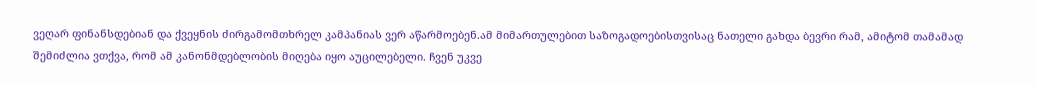ვეღარ ფინანსდებიან და ქვეყნის ძირგამომთხრელ კამპანიას ვერ აწარმოებენ.ამ მიმართულებით საზოგადოებისთვისაც ნათელი გახდა ბევრი რამ, ამიტომ თამამად შემიძლია ვთქვა, რომ ამ კანონმდებლობის მიღება იყო აუცილებელი. ჩვენ უკვე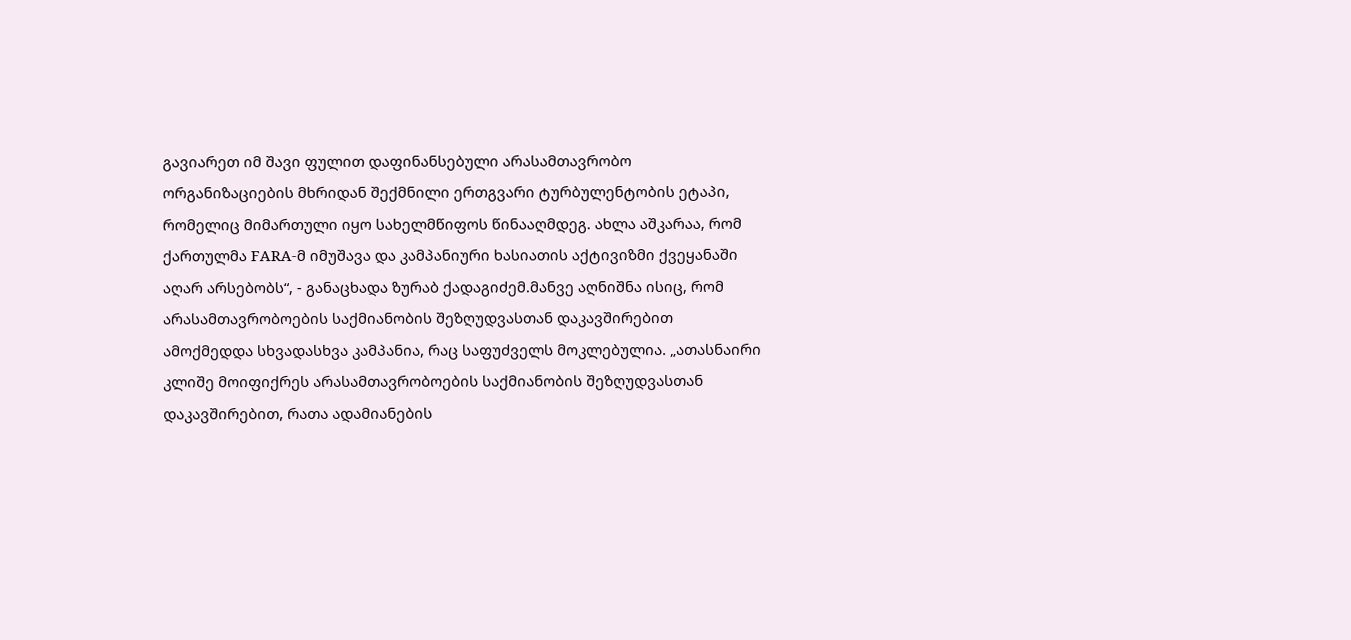გავიარეთ იმ შავი ფულით დაფინანსებული არასამთავრობო ორგანიზაციების მხრიდან შექმნილი ერთგვარი ტურბულენტობის ეტაპი, რომელიც მიმართული იყო სახელმწიფოს წინააღმდეგ. ახლა აშკარაა, რომ ქართულმა FARA-მ იმუშავა და კამპანიური ხასიათის აქტივიზმი ქვეყანაში აღარ არსებობს“, - განაცხადა ზურაბ ქადაგიძემ.მანვე აღნიშნა ისიც, რომ არასამთავრობოების საქმიანობის შეზღუდვასთან დაკავშირებით ამოქმედდა სხვადასხვა კამპანია, რაც საფუძველს მოკლებულია. „ათასნაირი კლიშე მოიფიქრეს არასამთავრობოების საქმიანობის შეზღუდვასთან დაკავშირებით, რათა ადამიანების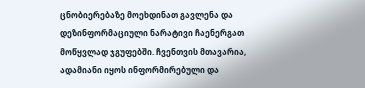ცნობიერებაზე მოეხდინათ გავლენა და დეზინფორმაციული ნარატივი ჩაენერგათ მოწყვლად ჯგუფებში. ჩვენთვის მთავარია, ადამიანი იყოს ინფორმირებული და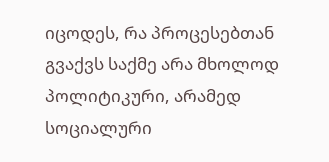იცოდეს, რა პროცესებთან გვაქვს საქმე არა მხოლოდ პოლიტიკური, არამედ სოციალური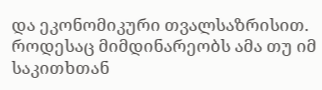და ეკონომიკური თვალსაზრისით. როდესაც მიმდინარეობს ამა თუ იმ საკითხთან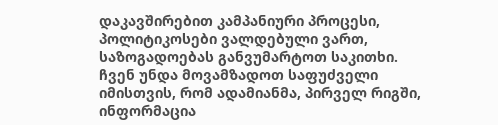დაკავშირებით კამპანიური პროცესი, პოლიტიკოსები ვალდებული ვართ, საზოგადოებას განვუმარტოთ საკითხი. ჩვენ უნდა მოვამზადოთ საფუძველი იმისთვის, რომ ადამიანმა, პირველ რიგში, ინფორმაცია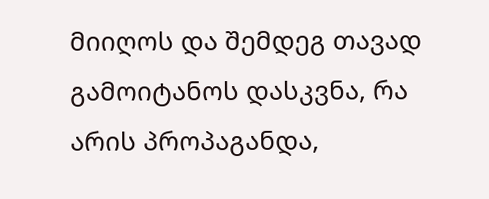მიიღოს და შემდეგ თავად გამოიტანოს დასკვნა, რა არის პროპაგანდა,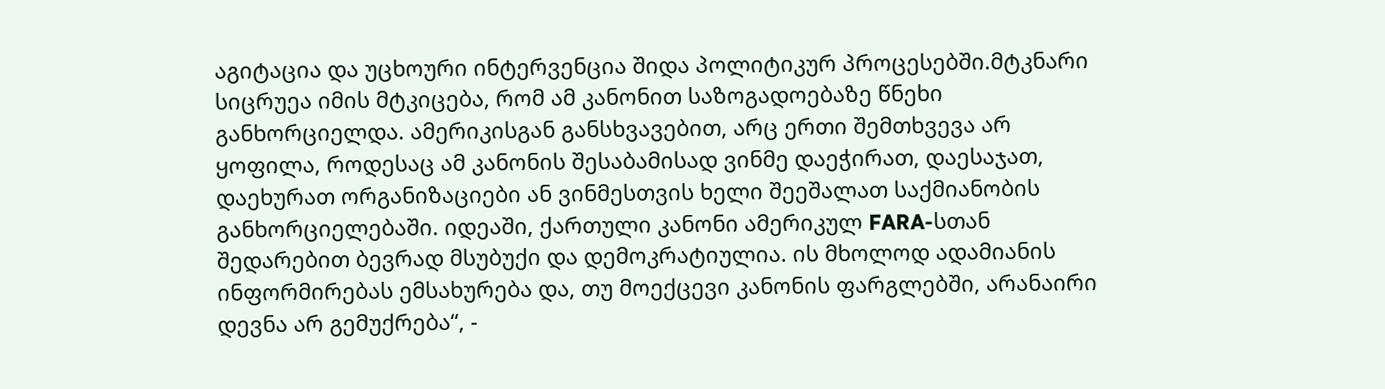აგიტაცია და უცხოური ინტერვენცია შიდა პოლიტიკურ პროცესებში.მტკნარი სიცრუეა იმის მტკიცება, რომ ამ კანონით საზოგადოებაზე წნეხი განხორციელდა. ამერიკისგან განსხვავებით, არც ერთი შემთხვევა არ ყოფილა, როდესაც ამ კანონის შესაბამისად ვინმე დაეჭირათ, დაესაჯათ, დაეხურათ ორგანიზაციები ან ვინმესთვის ხელი შეეშალათ საქმიანობის განხორციელებაში. იდეაში, ქართული კანონი ამერიკულ FARA-სთან შედარებით ბევრად მსუბუქი და დემოკრატიულია. ის მხოლოდ ადამიანის ინფორმირებას ემსახურება და, თუ მოექცევი კანონის ფარგლებში, არანაირი დევნა არ გემუქრება“, -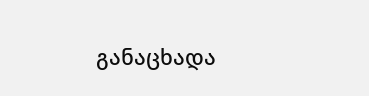განაცხადა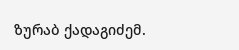ზურაბ ქადაგიძემ.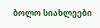ბოლო სიახლეები